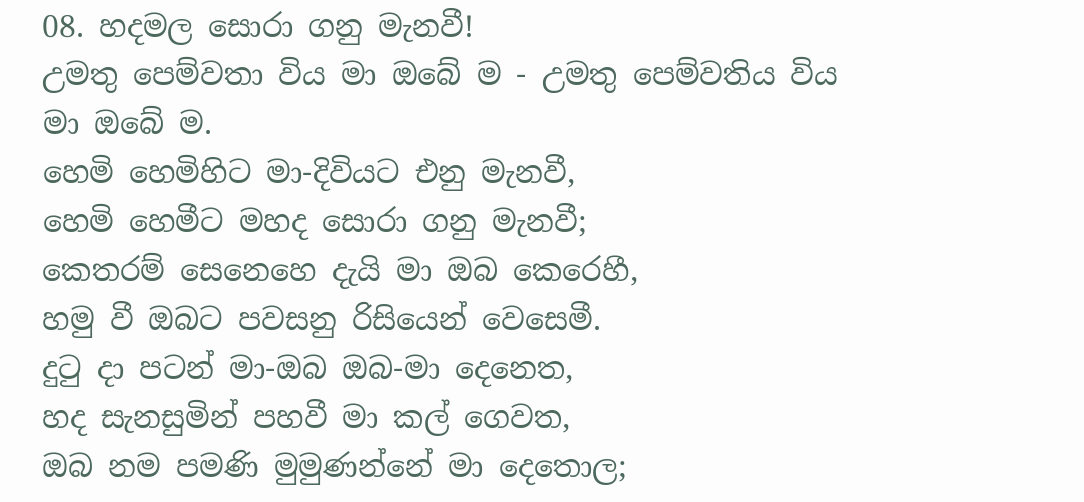08. හදමල සොරා ගනු මැනවී!
උමතු පෙම්වතා විය මා ඔබේ ම - උමතු පෙම්වතිය විය මා ඔබේ ම.
හෙමි හෙමිහිට මා-දිවියට එනු මැනවී,
හෙමි හෙමීට මහද සොරා ගනු මැනවී;
කෙතරම් සෙනෙහෙ දැයි මා ඔබ කෙරෙහී,
හමු වී ඔබට පවසනු රිසියෙන් වෙසෙමී.
දුටු දා පටන් මා-ඔබ ඔබ-මා දෙනෙත,
හද සැනසුමින් පහවී මා කල් ගෙවත,
ඔබ නම පමණි මුමුණන්නේ මා දෙතොල;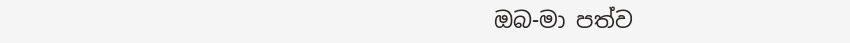ඔබ-මා පත්ව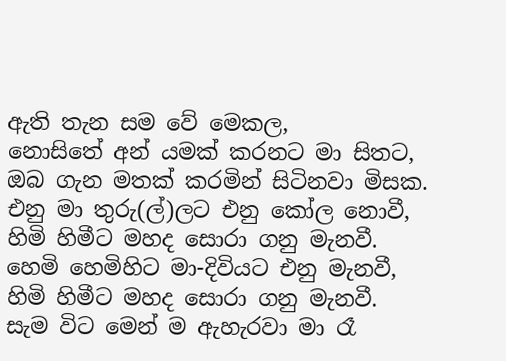ඇති තැන සම වේ මෙකල,
නොසිතේ අන් යමක් කරනට මා සිතට,
ඔබ ගැන මතක් කරමින් සිටිනවා මිසක.
එනු මා තුරු(ල්)ලට එනු කෝල නොවී,
හිමි හිමීට මහද සොරා ගනු මැනවී.
හෙමි හෙමිහිට මා-දිවියට එනු මැනවී,
හිමි හිමීට මහද සොරා ගනු මැනවී.
සැම විට මෙන් ම ඇහැරවා මා රෑ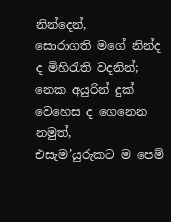නින්දෙන්,
සොරාගති මගේ නින්ද ද මිහිරැති වදනින්;
නෙක අයුරින් දුක් වෙහෙස ද ගෙනෙන නමුත්,
එසැම’යුරුකට ම පෙම්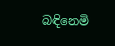බඳිනෙමි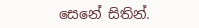සෙනේ සිතින්.